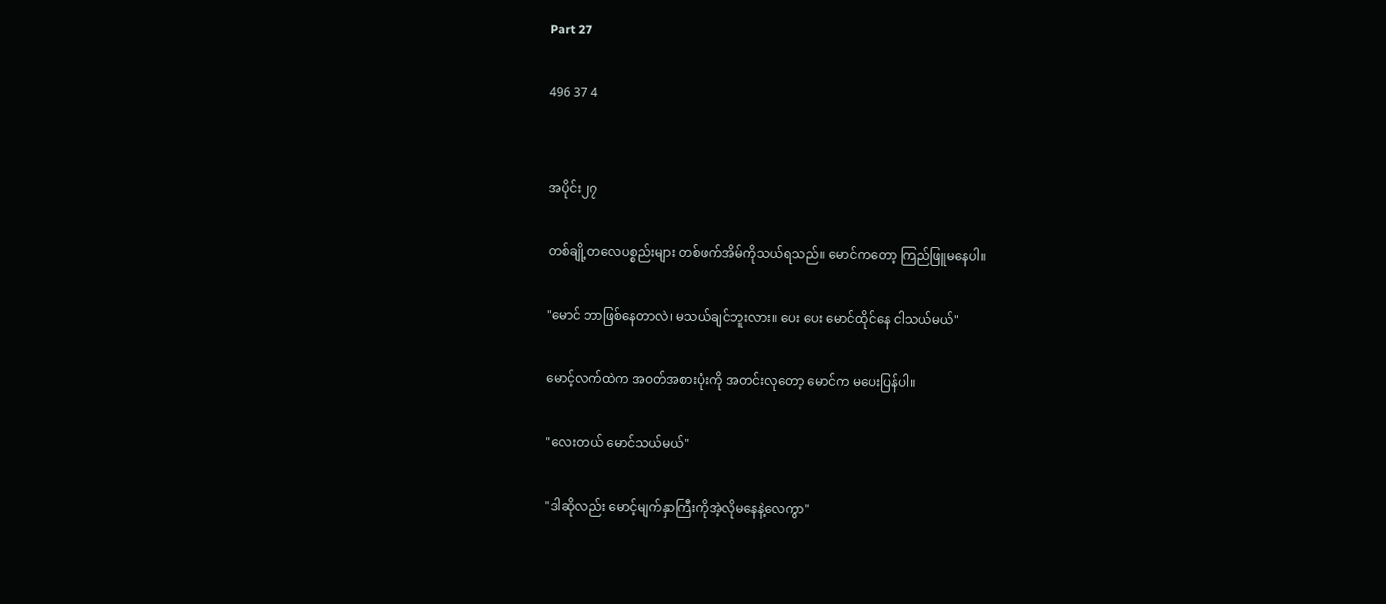Part 27

496 37 4


အပိုင်း၂၇

တစ်ချို့တလေပစ္စည်းများ တစ်ဖက်အိမ်ကိုသယ်ရသည်။ မောင်ကတော့ ကြည်ဖြူမနေပါ။

"မောင် ဘာဖြစ်နေတာလဲ၊ မသယ်ချင်ဘူးလား။ ပေး ပေး မောင်ထိုင်နေ ငါသယ်မယ်"

မောင့်လက်ထဲက အဝတ်အစားပုံးကို အတင်းလုတော့ မောင်က မပေးပြန်ပါ။

"လေးတယ် မောင်သယ်မယ်"

"ဒါဆိုလည်း မောင့်မျက်နှာကြီးကိုအဲ့လိုမနေနဲ့လေကွာ"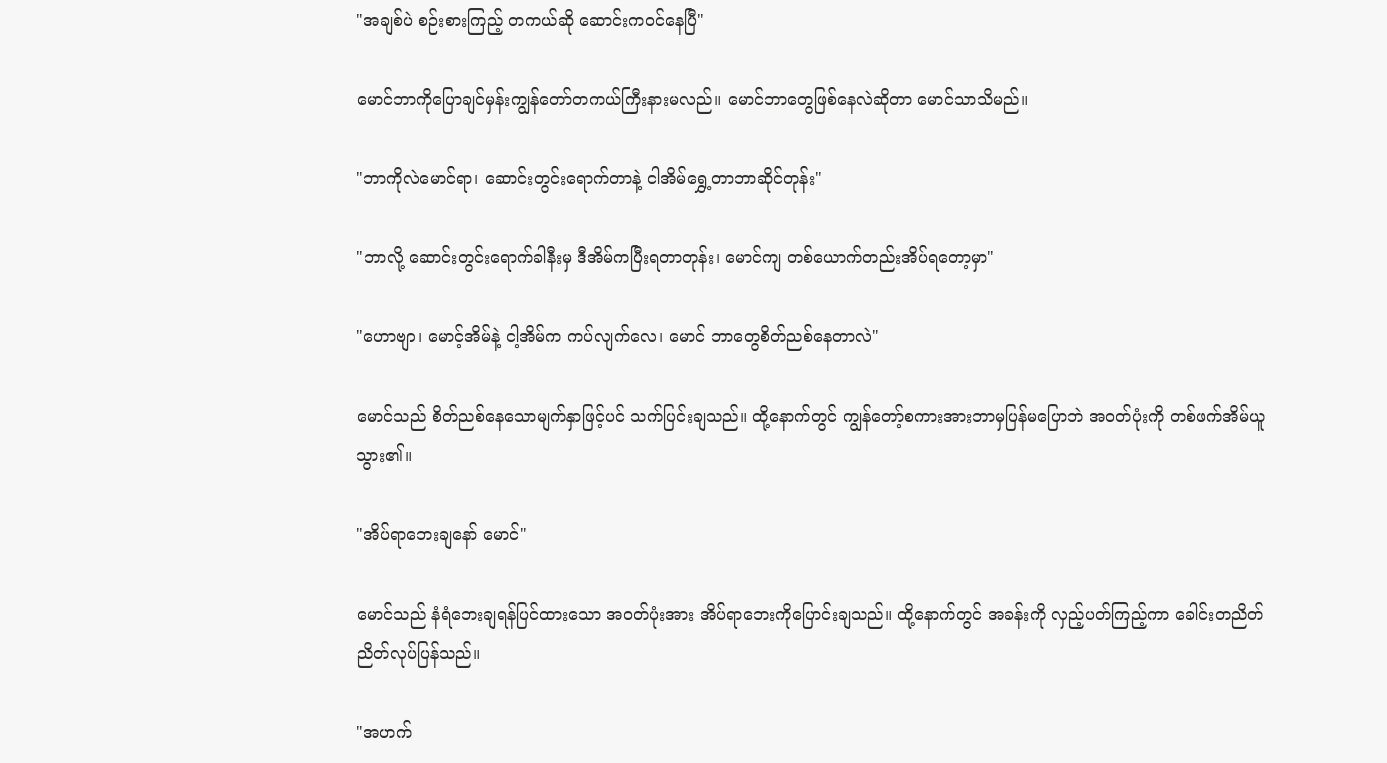"အချစ်ပဲ စဉ်းစားကြည့် တကယ်ဆို ဆောင်းကဝင်နေပြီ"

မောင်ဘာကိုပြောချင်မှန်းကျွန်တော်တကယ်ကြီးနားမလည်။ မောင်ဘာတွေဖြစ်နေလဲဆိုတာ မောင်သာသိမည်။

"ဘာကိုလဲမောင်ရာ၊ ဆောင်းတွင်းရောက်တာနဲ့ ငါအိမ်ရွှေ့တာဘာဆိုင်တုန်း"

"ဘာလို့ ဆောင်းတွင်းရောက်ခါနီးမှ ဒီအိမ်ကပြီးရတာတုန်း၊ မောင်ကျ တစ်ယောက်တည်းအိပ်ရတော့မှာ"

"ဟောဗျာ၊ မောင့်အိမ်နဲ့ ငါ့အိမ်က ကပ်လျက်လေ၊ မောင် ဘာတွေစိတ်ညစ်နေတာလဲ"

မောင်သည် စိတ်ညစ်နေသောမျက်နှာဖြင့်ပင် သက်ပြင်းချသည်။ ထို့နောက်တွင် ကျွန်တော့်စကားအားဘာမှပြန်မပြောဘဲ အဝတ်ပုံးကို တစ်ဖက်အိမ်ယူသွား၏။

"အိပ်ရာဘေးချနော် မောင်"

မောင်သည် နံရံဘေးချရန်ပြင်ထားသော အဝတ်ပုံးအား အိပ်ရာဘေးကိုပြောင်းချသည်။ ထို့နောက်တွင် အခန်းကို လှည့်ပတ်ကြည့်ကာ ခေါင်းတညိတ်ညိတ်လုပ်ပြန်သည်။

"အဟက်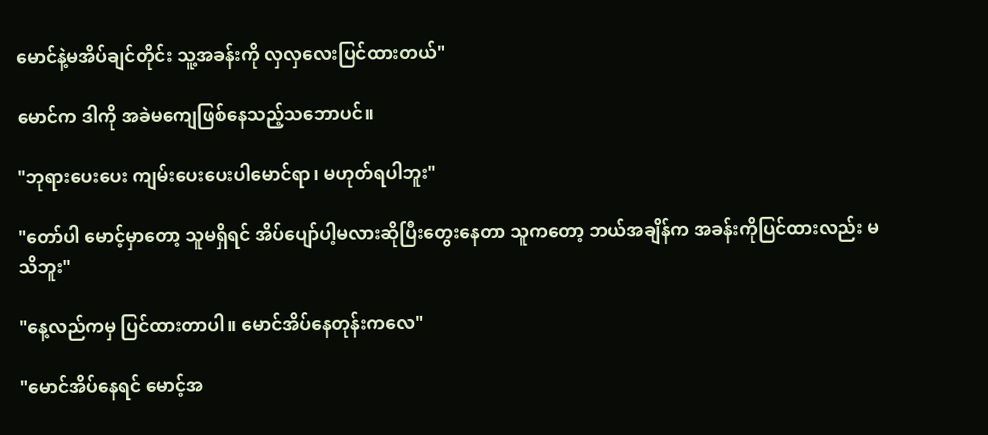မောင်နဲ့မအိပ်ချင်တိုင်း သူ့အခန်းကို လှလှလေးပြင်ထားတယ်"

မောင်က ဒါကို အခဲမကျေဖြစ်နေသည့်သဘောပင်။

"ဘုရားပေးပေး ကျမ်းပေးပေးပါမောင်ရာ၊ မဟုတ်ရပါဘူး"

"တော်ပါ မောင့်မှာတော့ သူမရှိရင် အိပ်ပျော်ပါ့မလားဆိုပြီးတွေးနေတာ သူကတော့ ဘယ်အချိန်က အခန်းကိုပြင်ထားလည်း မသိဘူး"

"နေ့လည်ကမှ ပြင်ထားတာပါ။ မောင်အိပ်နေတုန်းကလေ"

"မောင်အိပ်နေရင် မောင့်အ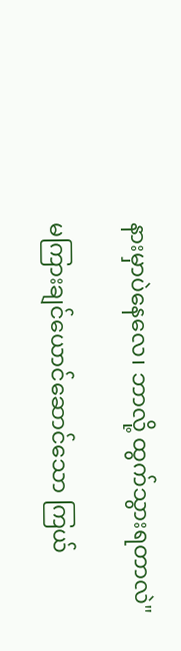နားမှာပဲနေလေ၊ ဘာလို့ ထွက်သွားရတာလဲ"

မကြားချင်ယောင်ဆောင်သော ကြယ်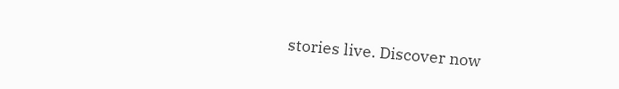stories live. Discover now